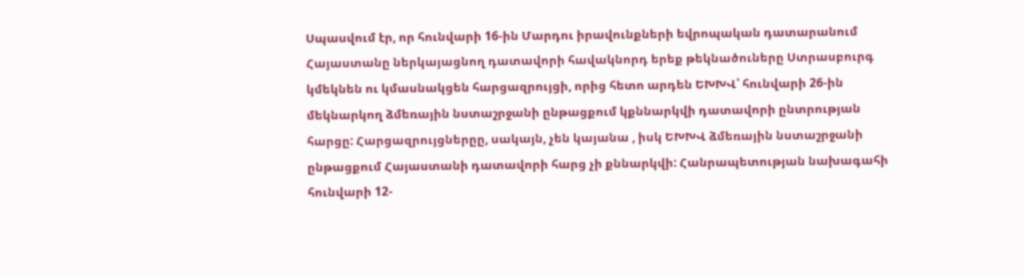Սպասվում էր, որ հունվարի 16-ին Մարդու իրավունքների եվրոպական դատարանում Հայաստանը ներկայացնող դատավորի հավակնորդ երեք թեկնածուները Ստրասբուրգ կմեկնեն ու կմասնակցեն հարցազրույցի, որից հետո արդեն ԵԽԽՎ՝ հունվարի 26-ին մեկնարկող ձմեռային նստաշրջանի ընթացքում կքննարկվի դատավորի ընտրության հարցը: Հարցազրույցներըը, սակայն, չեն կայանա , իսկ ԵԽԽՎ ձմեռային նստաշրջանի ընթացքում Հայաստանի դատավորի հարց չի քննարկվի: Հանրապետության նախագահի հունվարի 12-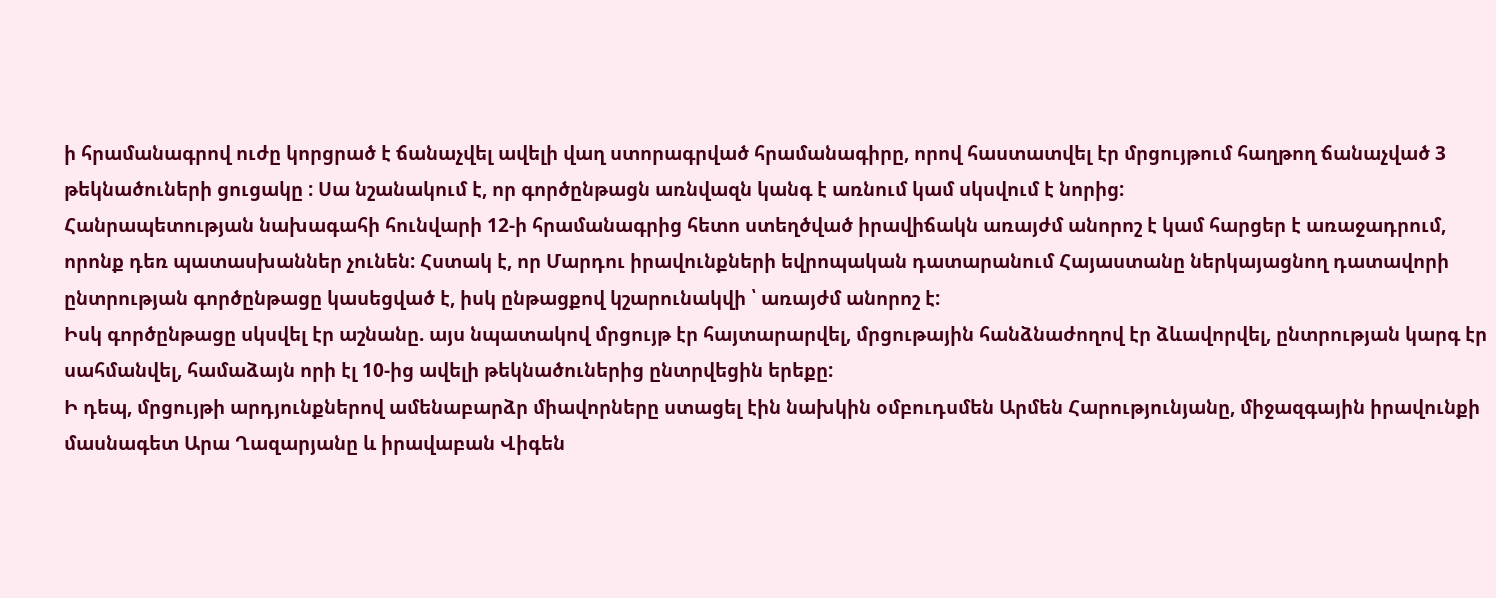ի հրամանագրով ուժը կորցրած է ճանաչվել ավելի վաղ ստորագրված հրամանագիրը, որով հաստատվել էր մրցույթում հաղթող ճանաչված 3 թեկնածուների ցուցակը : Սա նշանակում է, որ գործընթացն առնվազն կանգ է առնում կամ սկսվում է նորից:
Հանրապետության նախագահի հունվարի 12-ի հրամանագրից հետո ստեղծված իրավիճակն առայժմ անորոշ է կամ հարցեր է առաջադրում, որոնք դեռ պատասխաններ չունեն: Հստակ է, որ Մարդու իրավունքների եվրոպական դատարանում Հայաստանը ներկայացնող դատավորի ընտրության գործընթացը կասեցված է, իսկ ընթացքով կշարունակվի ՝ առայժմ անորոշ է:
Իսկ գործընթացը սկսվել էր աշնանը. այս նպատակով մրցույթ էր հայտարարվել, մրցութային հանձնաժողով էր ձևավորվել, ընտրության կարգ էր սահմանվել, համաձայն որի էլ 10-ից ավելի թեկնածուներից ընտրվեցին երեքը:
Ի դեպ, մրցույթի արդյունքներով ամենաբարձր միավորները ստացել էին նախկին օմբուդսմեն Արմեն Հարությունյանը, միջազգային իրավունքի մասնագետ Արա Ղազարյանը և իրավաբան Վիգեն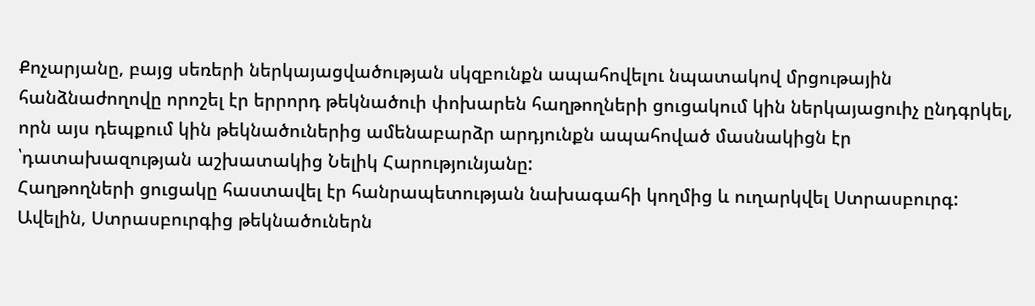Քոչարյանը, բայց սեռերի ներկայացվածության սկզբունքն ապահովելու նպատակով մրցութային հանձնաժողովը որոշել էր երրորդ թեկնածուի փոխարեն հաղթողների ցուցակում կին ներկայացուիչ ընդգրկել, որն այս դեպքում կին թեկնածուներից ամենաբարձր արդյունքն ապահոված մասնակիցն էր ՝դատախազության աշխատակից Նելիկ Հարությունյանը:
Հաղթողների ցուցակը հաստավել էր հանրապետության նախագահի կողմից և ուղարկվել Ստրասբուրգ: Ավելին, Ստրասբուրգից թեկնածուներն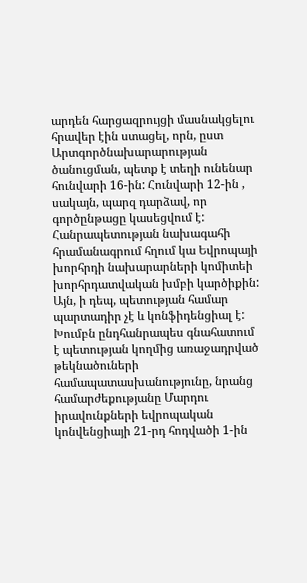արդեն հարցազրույցի մասնակցելու հրավեր էին ստացել, որն, ըստ Արտգործնախարարության ծանուցման, պետք է տեղի ունենար հունվարի 16-ին: Հունվարի 12-ին , սակայն, պարզ դարձավ, որ գործընթացը կասեցվում է:
Հանրապետության նախագահի հրամանագրում հղում կա Եվրոպայի խորհրդի նախարարների կոմիտեի խորհրդատվական խմբի կարծիքին: Այն, ի դեպ, պետության համար պարտադիր չէ և կոնֆիդենցիալ է: Խումբն ընդհանրապես գնահատում է պետության կողմից առաջադրված թեկնածուների համապատասխանությունը, նրանց համարժեքությանը Մարդու իրավունքների եվրոպական կոնվենցիայի 21-րդ հոդվածի 1-ին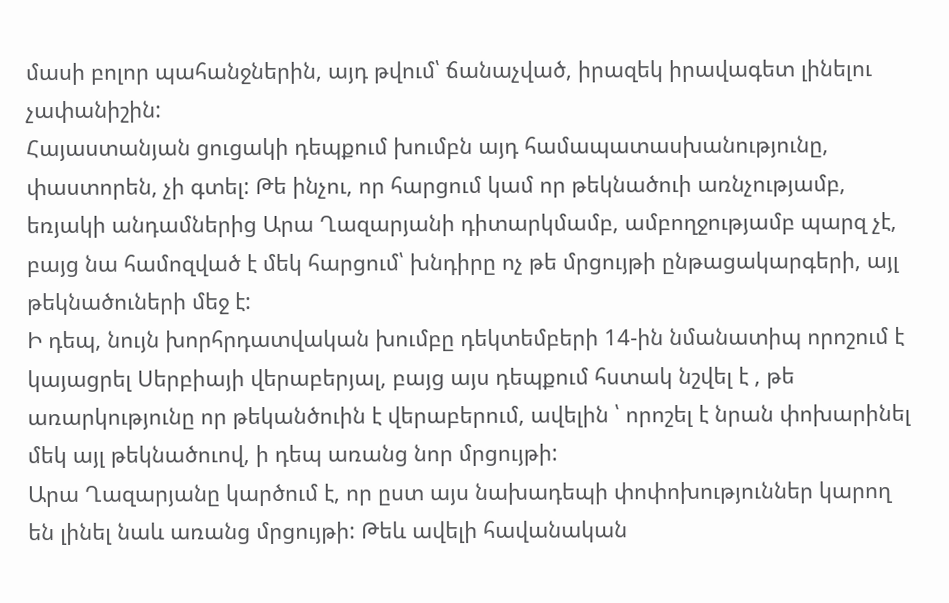մասի բոլոր պահանջներին, այդ թվում՝ ճանաչված, իրազեկ իրավագետ լինելու չափանիշին:
Հայաստանյան ցուցակի դեպքում խումբն այդ համապատասխանությունը, փաստորեն, չի գտել: Թե ինչու, որ հարցում կամ որ թեկնածուի առնչությամբ, եռյակի անդամներից Արա Ղազարյանի դիտարկմամբ, ամբողջությամբ պարզ չէ, բայց նա համոզված է մեկ հարցում՝ խնդիրը ոչ թե մրցույթի ընթացակարգերի, այլ թեկնածուների մեջ է:
Ի դեպ, նույն խորհրդատվական խումբը դեկտեմբերի 14-ին նմանատիպ որոշում է կայացրել Սերբիայի վերաբերյալ, բայց այս դեպքում հստակ նշվել է , թե առարկությունը որ թեկանծուին է վերաբերում, ավելին ՝ որոշել է նրան փոխարինել մեկ այլ թեկնածուով, ի դեպ առանց նոր մրցույթի:
Արա Ղազարյանը կարծում է, որ ըստ այս նախադեպի փոփոխություններ կարող են լինել նաև առանց մրցույթի: Թեև ավելի հավանական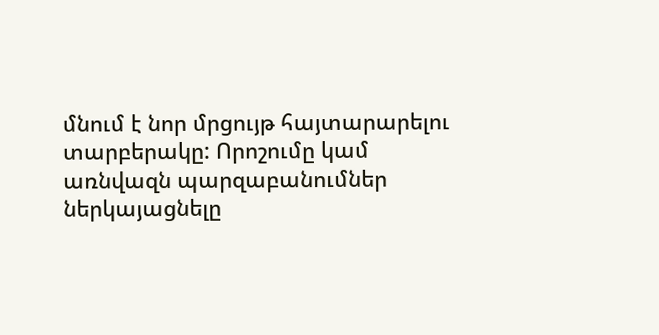մնում է նոր մրցույթ հայտարարելու տարբերակը: Որոշումը կամ առնվազն պարզաբանումներ ներկայացնելը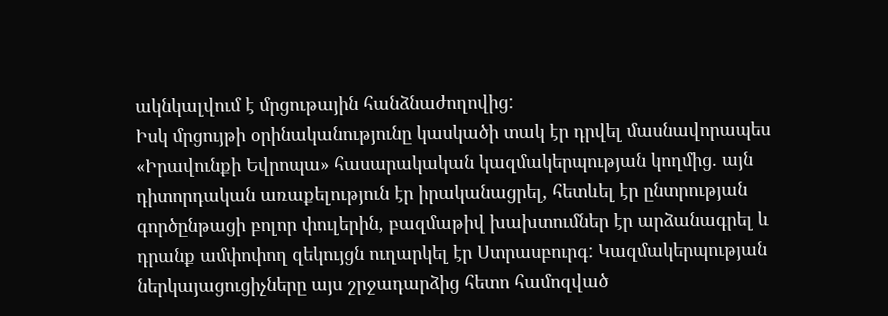ակնկալվում է մրցութային հանձնաժողովից:
Իսկ մրցույթի օրինականությունը կասկածի տակ էր դրվել մասնավորապես «Իրավունքի Եվրոպա» հասարակական կազմակերպության կողմից. այն դիտորդական առաքելություն էր իրականացրել, հետևել էր ընտրության գործընթացի բոլոր փուլերին, բազմաթիվ խախտումներ էր արձանագրել և դրանք ամփոփող զեկույցն ուղարկել էր Ստրասբուրգ: Կազմակերպության ներկայացուցիչները այս շրջադարձից հետո համոզված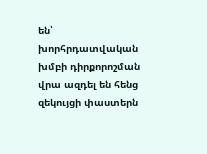են՝ խորհրդատվական խմբի դիրքորոշման վրա ազդել են հենց զեկույցի փաստերն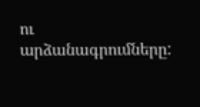ու արձանագրումները: